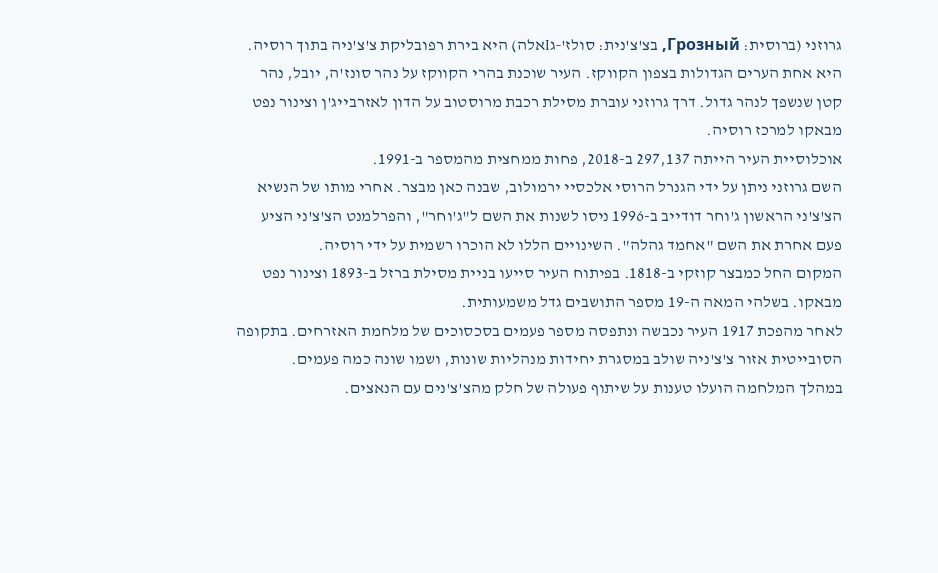גרוזני (ברוסית: Грозный, בצ'צ'נית: סולז'‑גIאלה) היא בירת רפובליקת צ'צ'ניה בתוך רוסיה. היא אחת הערים הגדולות בצפון הקווקז. העיר שוכנת בהרי הקווקז על נהר סונז'ה, יובל, נהר קטן שנשפך לנהר גדול. דרך גרוזני עוברת מסילת רכבת מרוסטוב על הדון לאזרבייג'ן וצינור נפט מבאקו למרכז רוסיה.
אוכלוסיית העיר הייתה 297,137 ב-2018, פחות ממחצית מהמספר ב-1991.
השם גרוזני ניתן על ידי הגנרל הרוסי אלכסיי ירמולוב, שבנה כאן מבצר. אחרי מותו של הנשיא הצ'צ'ני הראשון ג'וחר דודייב ב-1996 ניסו לשנות את השם ל"ג'וחר", והפרלמנט הצ'צ'ני הציע פעם אחרת את השם "אחמד גהלה". השינויים הללו לא הוכרו רשמית על ידי רוסיה.
המקום החל כמבצר קוזקי ב-1818. בפיתוח העיר סייעו בניית מסילת ברזל ב-1893 וצינור נפט מבאקו. בשלהי המאה ה-19 מספר התושבים גדל משמעותית.
לאחר מהפכת 1917 העיר נכבשה ונתפסה מספר פעמים בסכסוכים של מלחמת האזרחים. בתקופה הסובייטית אזור צ'צ'ניה שולב במסגרת יחידות מנהליות שונות, ושמו שונה כמה פעמים.
במהלך המלחמה הועלו טענות על שיתוף פעולה של חלק מהצ'צ'נים עם הנאצים.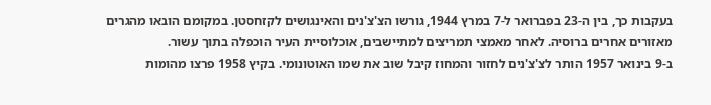בעקבות כך, בין ה-23 בפברואר ל-7 במרץ 1944, גורשו הצ'צ'נים והאינגושים לקזחסטן. במקומם הובאו מהגרים מאזורים אחרים ברוסיה. לאחר מאמצי תמריצים למתיישבים, אוכלוסיית העיר הוכפלה בתוך עשור.
ב-9 בינואר 1957 הותר לצ'צ'נים לחזור והמחוז קיבל שוב את שמו האוטונומי. בקיץ 1958 פרצו מהומות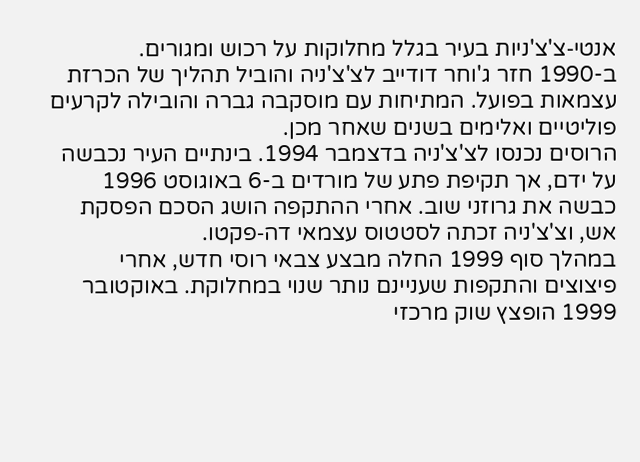אנטי‑צ'צ'ניות בעיר בגלל מחלוקות על רכוש ומגורים.
ב-1990 חזר ג'וחר דודייב לצ'צ'ניה והוביל תהליך של הכרזת עצמאות בפועל. המתיחות עם מוסקבה גברה והובילה לקרעים פוליטיים ואלימים בשנים שאחר מכן.
הרוסים נכנסו לצ'צ'ניה בדצמבר 1994. בינתיים העיר נכבשה על ידם, אך תקיפת פתע של מורדים ב-6 באוגוסט 1996 כבשה את גרוזני שוב. אחרי ההתקפה הושג הסכם הפסקת אש, וצ'צ'ניה זכתה לסטטוס עצמאי דה‑פקטו.
במהלך סוף 1999 החלה מבצע צבאי רוסי חדש, אחרי פיצוצים והתקפות שעניינם נותר שנוי במחלוקת. באוקטובר 1999 הופצץ שוק מרכזי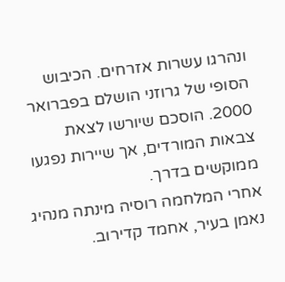ונהרגו עשרות אזרחים. הכיבוש הסופי של גרוזני הושלם בפברואר 2000. הוסכם שיורשו לצאת צבאות המורדים, אך שיירות נפגעו ממוקשים בדרך.
אחרי המלחמה רוסיה מינתה מנהיג נאמן בעיר, אחמד קדירוב.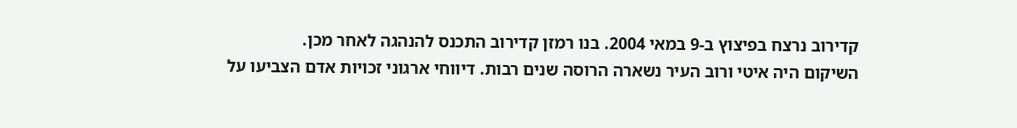קדירוב נרצח בפיצוץ ב-9 במאי 2004. בנו רמזן קדירוב התכנס להנהגה לאחר מכן.
השיקום היה איטי ורוב העיר נשארה הרוסה שנים רבות. דיווחי ארגוני זכויות אדם הצביעו על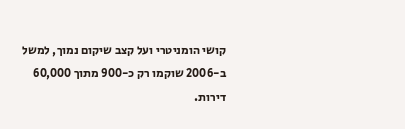קושי הומניטרי ועל קצב שיקום נמוך, למשל ב-2006 שוקמו רק כ-900 מתוך 60,000 דירות.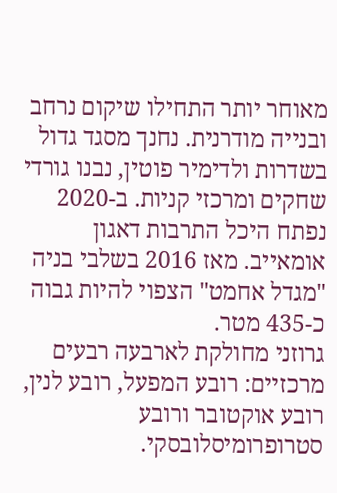מאוחר יותר התחילו שיקום נרחב ובנייה מודרנית. נחנך מסגד גדול בשדרות ולדימיר פוטין, נבנו גורדי שחקים ומרכזי קניות. ב-2020 נפתח היכל התרבות דאגון אומאייב. מאז 2016 בשלבי בניה "מגדל אחמט" הצפוי להיות גבוה כ-435 מטר.
גרוזני מחולקת לארבעה רבעים מרכזיים: רובע המפעל, רובע לנין, רובע אוקטובר ורובע סטרופרומיסלובסקי.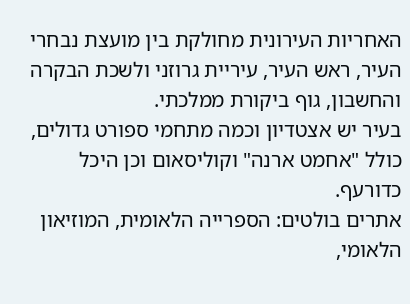האחריות העירונית מחולקת בין מועצת נבחרי העיר, ראש העיר, עיריית גרוזני ולשכת הבקרה והחשבון, גוף ביקורת ממלכתי.
בעיר יש אצטדיון וכמה מתחמי ספורט גדולים, כולל "אחמט ארנה" וקוליסאום וכן היכל כדורעף.
אתרים בולטים: הספרייה הלאומית, המוזיאון הלאומי,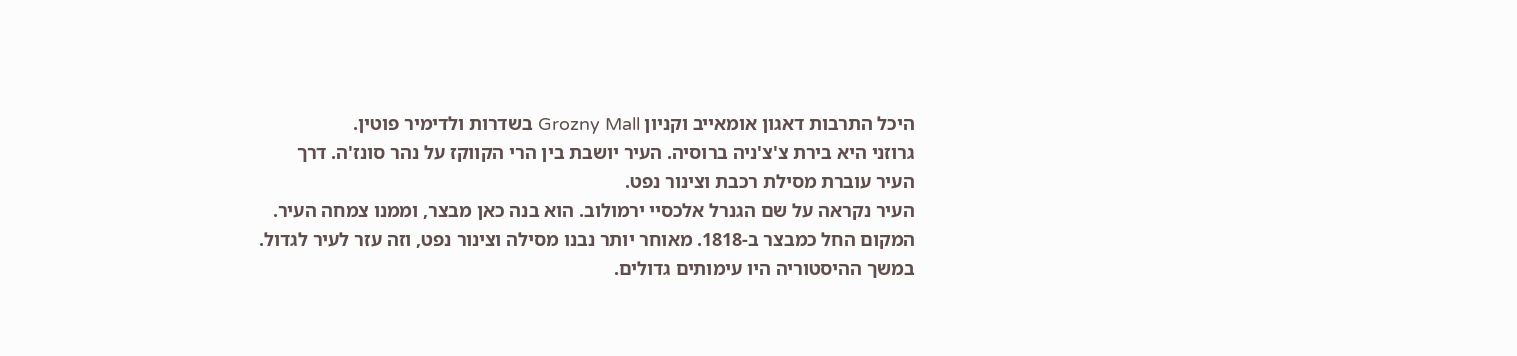היכל התרבות דאגון אומאייב וקניון Grozny Mall בשדרות ולדימיר פוטין.
גרוזני היא בירת צ'צ'ניה ברוסיה. העיר יושבת בין הרי הקווקז על נהר סונז'ה. דרך העיר עוברת מסילת רכבת וצינור נפט.
העיר נקראה על שם הגנרל אלכסיי ירמולוב. הוא בנה כאן מבצר, וממנו צמחה העיר.
המקום החל כמבצר ב-1818. מאוחר יותר נבנו מסילה וצינור נפט, וזה עזר לעיר לגדול.
במשך ההיסטוריה היו עימותים גדולים.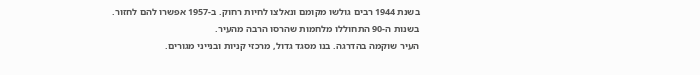בשנת 1944 רבים גולשו מקומם ונאלצו לחיות רחוק. ב-1957 אפשרו להם לחזור.
בשנות ה-90 התחוללו מלחמות שהרסו הרבה מהעיר.
העיר שוקמה בהדרגה. בנו מסגד גדול, מרכזי קניות ובנייני מגורים.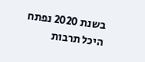בשנת 2020 נפתח היכל תרבות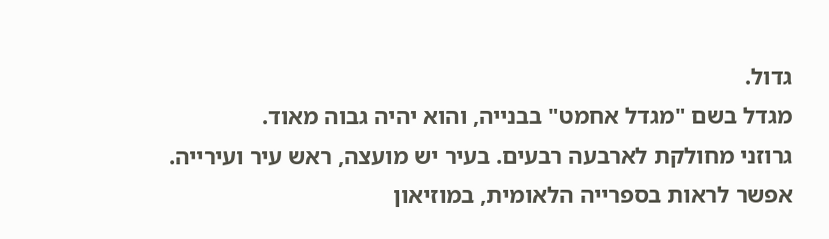גדול.
מגדל בשם "מגדל אחמט" בבנייה, והוא יהיה גבוה מאוד.
גרוזני מחולקת לארבעה רבעים. בעיר יש מועצה, ראש עיר ועירייה.
אפשר לראות בספרייה הלאומית, במוזיאון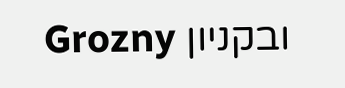ובקניון Grozny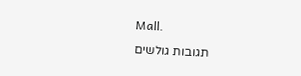Mall.
תגובות גולשים